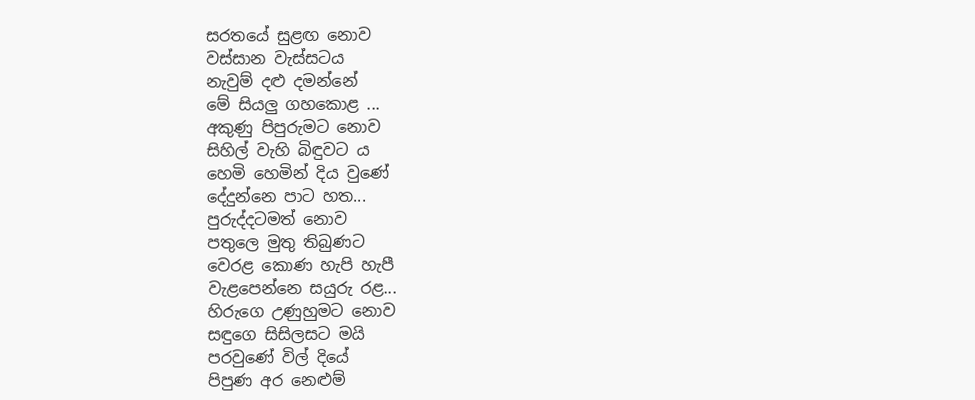සරතයේ සුළඟ නොව
වස්සාන වැස්සටය
නැවුම් දළු දමන්නේ
මේ සියලු ගහකොළ ...
අකුණු පිපුරුමට නොව
සිහිල් වැහි බිඳුවට ය
හෙමි හෙමින් දිය වුණේ
දේදුන්නෙ පාට හත...
පුරුද්දටමත් නොව
පතුලෙ මුතු තිබුණට
වෙරළ කොණ හැපි හැපී
වැළපෙන්නෙ සයුරු රළ...
හිරුගෙ උණුහුමට නොව
සඳුගෙ සිසිලසට මයි
පරවුණේ විල් දියේ
පිපුණ අර නෙළුම්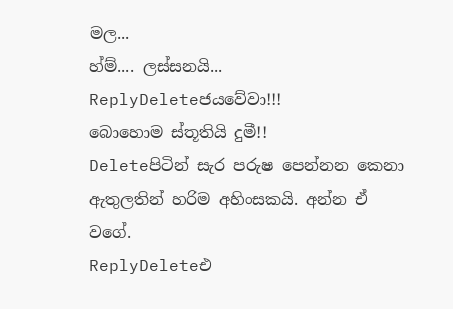මල...
හ්ම්.... ලස්සනයි...
ReplyDeleteජයවේවා!!!
බොහොම ස්තූතියි දුමී!!
Deleteපිටින් සැර පරුෂ පෙන්නන කෙනා ඇතුලතින් හරිම අහිංසකයි. අන්න ඒ වගේ.
ReplyDeleteඑ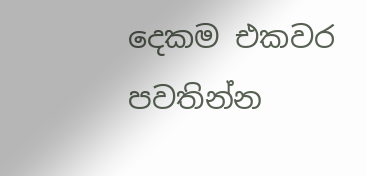දෙකම එකවර පවතින්න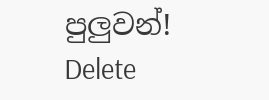පුලුවන්!
Delete